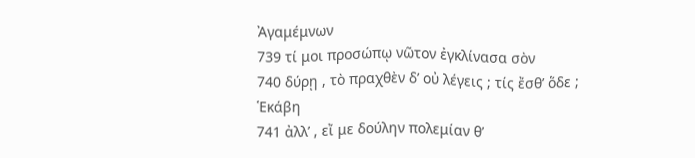Ἀγαμέμνων
739 τί μοι προσώπῳ νῶτον ἐγκλίνασα σὸν
740 δύρῃ , τὸ πραχθὲν δ’ οὐ λέγεις ; τίς ἔσθ’ ὅδε ;
Ἑκάβη
741 ἀλλ’ , εἴ με δούλην πολεμίαν θ’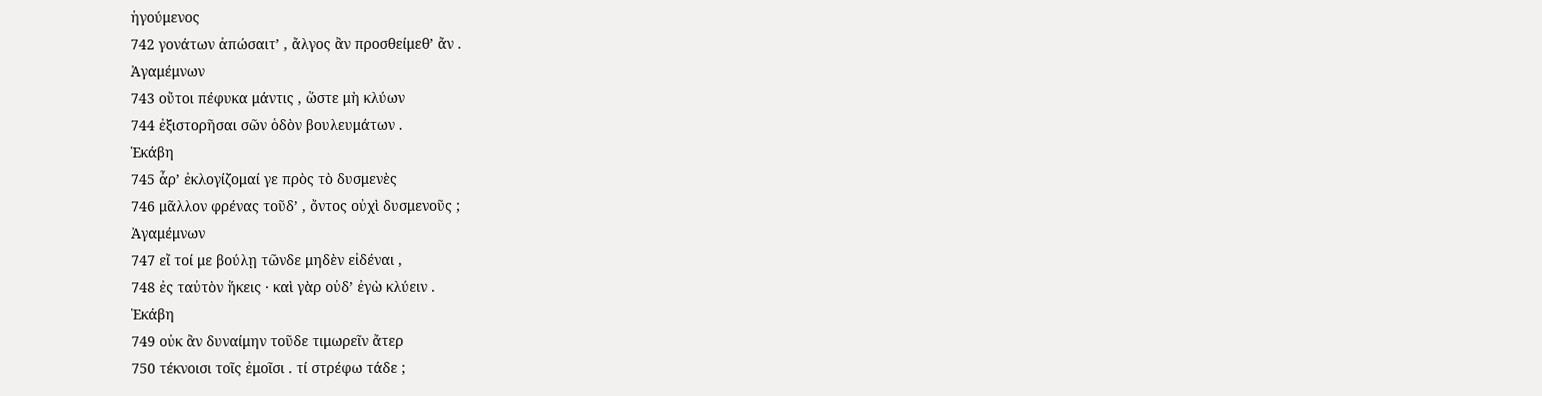ἡγούμενος
742 γονάτων ἀπώσαιτ’ , ἄλγος ἂν προσθείμεθ’ ἄν .
Ἀγαμέμνων
743 οὔτοι πέφυκα μάντις , ὥστε μὴ κλύων
744 ἐξιστορῆσαι σῶν ὁδὸν βουλευμάτων .
Ἑκάβη
745 ἆρ’ ἐκλογίζομαί γε πρὸς τὸ δυσμενὲς
746 μᾶλλον φρένας τοῦδ’ , ὄντος οὐχὶ δυσμενοῦς ;
Ἀγαμέμνων
747 εἴ τοί με βούλῃ τῶνδε μηδὲν εἰδέναι ,
748 ἐς ταὐτὸν ἥκεις · καὶ γὰρ οὐδ’ ἐγὼ κλύειν .
Ἑκάβη
749 οὐκ ἂν δυναίμην τοῦδε τιμωρεῖν ἄτερ
750 τέκνοισι τοῖς ἐμοῖσι . τί στρέφω τάδε ;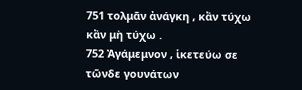751 τολμᾶν ἀνάγκη , κἂν τύχω κἂν μὴ τύχω .
752 Ἀγάμεμνον , ἱκετεύω σε τῶνδε γουνάτων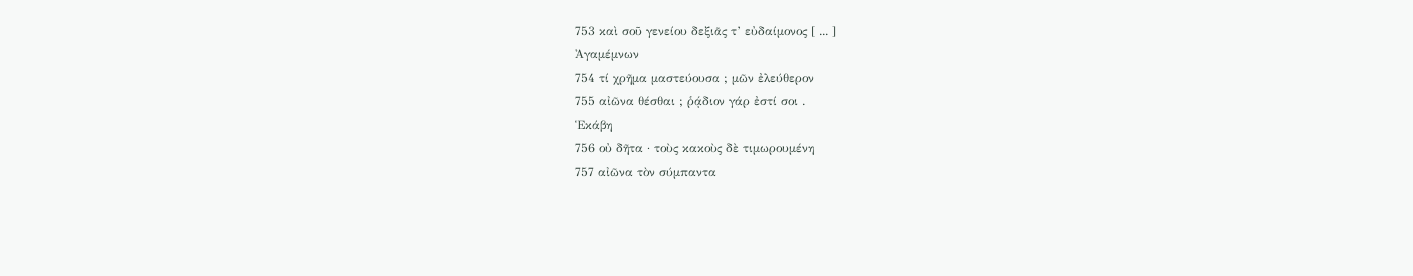753 καὶ σοῦ γενείου δεξιᾶς τ’ εὐδαίμονος [ ... ]
Ἀγαμέμνων
754 τί χρῆμα μαστεύουσα ; μῶν ἐλεύθερον
755 αἰῶνα θέσθαι ; ῥᾴδιον γάρ ἐστί σοι .
Ἑκάβη
756 οὐ δῆτα · τοὺς κακοὺς δὲ τιμωρουμένη
757 αἰῶνα τὸν σύμπαντα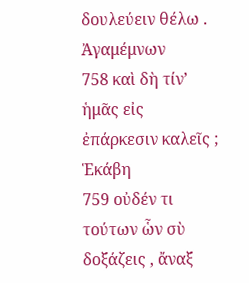δουλεύειν θέλω .
Ἀγαμέμνων
758 καὶ δὴ τίν’ ἡμᾶς εἰς ἐπάρκεσιν καλεῖς ;
Ἑκάβη
759 οὐδέν τι τούτων ὧν σὺ δοξάζεις , ἄναξ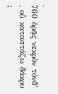.
760 ὁρᾷς νεκρὸν τόνδ’ , οὗ καταστάζω δάκρυ ;